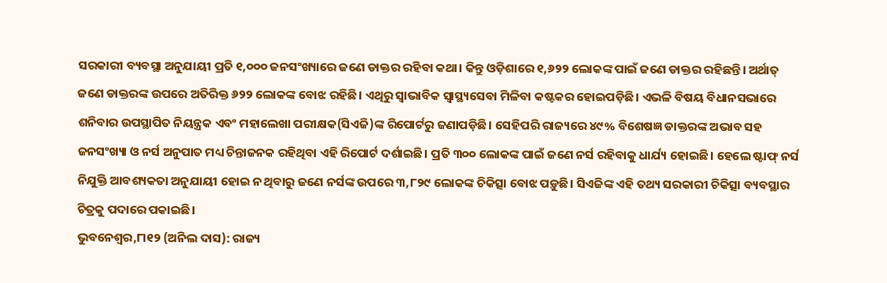ସରକାରୀ ବ୍ୟବସ୍ଥା ଅନୁଯାୟୀ ପ୍ରତି ୧,୦୦୦ ଜନସଂଖ୍ୟାରେ ଜଣେ ଡାକ୍ତର ରହିବା କଥା। କିନ୍ତୁ ଓଡ଼ିଶାରେ ୧,୬୨୨ ଲୋକଙ୍କ ପାଇଁ ଜଣେ ଡାକ୍ତର ରହିଛନ୍ତି। ଅର୍ଥାତ୍ ଜଣେ ଡାକ୍ତରଙ୍କ ଉପରେ ଅତିରିକ୍ତ ୬୨୨ ଲୋକଙ୍କ ବୋଝ ରହିଛି। ଏଥିରୁ ସ୍ବାଭାବିକ ସ୍ବାସ୍ଥ୍ୟସେବା ମିଳିବା କଷ୍ଟକର ହୋଇପଡ଼ିଛି। ଏଭଳି ବିଷୟ ବିଧାନସଭାରେ ଶନିବାର ଉପସ୍ଥାପିତ ନିୟନ୍ତ୍ରକ ଏବଂ ମହାଲେଖା ପରୀକ୍ଷକ(ସିଏଜି)ଙ୍କ ରିପୋର୍ଟରୁ ଜଣାପଡ଼ିଛି। ସେହିପରି ରାଜ୍ୟରେ ୪୯% ବିଶେଷଜ୍ଞ ଡାକ୍ତରଙ୍କ ଅଭାବ ସହ ଜନସଂଖ୍ୟା ଓ ନର୍ସ ଅନୁପାତ ମଧ୍ୟ ଚିନ୍ତାଜନକ ରହିଥିବା ଏହି ରିପୋର୍ଟ ଦର୍ଶାଇଛି। ପ୍ରତି ୩୦୦ ଲୋକଙ୍କ ପାଇଁ ଜଣେ ନର୍ସ ରହିବାକୁ ଧାର୍ଯ୍ୟ ହୋଇଛି। ହେଲେ ଷ୍ଟାଫ୍ ନର୍ସ ନିଯୁକ୍ତି ଆବଶ୍ୟକତା ଅନୁଯାୟୀ ହୋଇ ନ ଥିବାରୁ ଜଣେ ନର୍ସଙ୍କ ଉପରେ ୩,୮୨୯ ଲୋକଙ୍କ ଚିକିତ୍ସା ବୋଝ ପଡ଼ୁଛି। ସିଏଜିଙ୍କ ଏହି ତଥ୍ୟ ସରକାରୀ ଚିକିତ୍ସା ବ୍ୟବସ୍ଥାର ଚିତ୍ରକୁ ପଦାରେ ପକାଇଛି।
ଭୁବନେଶ୍ୱର,୮ା୧୨ (ଅନିଲ ଦାସ): ରାଜ୍ୟ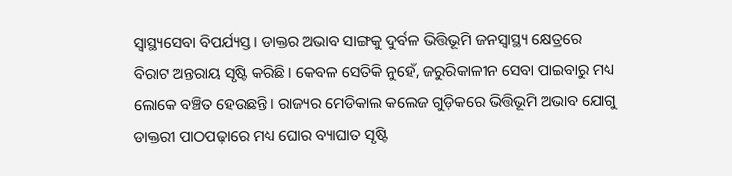ସ୍ବାସ୍ଥ୍ୟସେବା ବିପର୍ଯ୍ୟସ୍ତ। ଡାକ୍ତର ଅଭାବ ସାଙ୍ଗକୁ ଦୁର୍ବଳ ଭିତ୍ତିଭୂମି ଜନସ୍ବାସ୍ଥ୍ୟ କ୍ଷେତ୍ରରେ ବିରାଟ ଅନ୍ତରାୟ ସୃଷ୍ଟି କରିଛି। କେବଳ ସେତିକି ନୁହେଁ, ଜରୁରିକାଳୀନ ସେବା ପାଇବାରୁ ମଧ୍ୟ ଲୋକେ ବଞ୍ଚିତ ହେଉଛନ୍ତି। ରାଜ୍ୟର ମେଡିକାଲ କଲେଜ ଗୁଡ଼ିକରେ ଭିତ୍ତିଭୂମି ଅଭାବ ଯୋଗୁ ଡାକ୍ତରୀ ପାଠପଢ଼ାରେ ମଧ୍ୟ ଘୋର ବ୍ୟାଘାତ ସୃଷ୍ଟି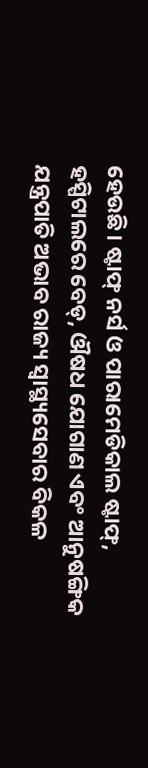ହେଉଛି। ଷ୍ଟାଫ୍ ନର୍ସ ଓ ପାରାମେଡିକାଲ ଷ୍ଟାଫ୍, ହସ୍ପିଟାଲରେ ବେଡ୍, ଔଷଧ ଯୋଗାଣ ଏବଂ ଆନୁଷଙ୍ଗିକ ଯନ୍ତ୍ରପାତି ଅଭାବ ରାଜ୍ୟ ସ୍ବାସ୍ଥ୍ୟସେବାର ବିକଳ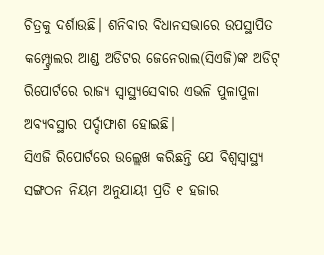ଚିତ୍ରକୁ ଦର୍ଶାଉଛି। ଶନିବାର ବିଧାନସଭାରେ ଉପସ୍ଥାପିତ କମ୍ପ୍ଟ୍ରୋଲର ଆଣ୍ଡ ଅଡିଟର ଜେନେରାଲ(ସିଏଜି)ଙ୍କ ଅଡିଟ୍ ରିପୋର୍ଟରେ ରାଜ୍ୟ ସ୍ବାସ୍ଥ୍ୟସେବାର ଏଭଳି ପୁଳାପୁଳା ଅବ୍ୟବସ୍ଥାର ପର୍ଦ୍ଦାଫାଶ ହୋଇଛି।
ସିଏଜି ରିପୋର୍ଟରେ ଉଲ୍ଲେଖ କରିଛନ୍ତି ଯେ ବିଶ୍ୱସ୍ବାସ୍ଥ୍ୟ ସଙ୍ଗଠନ ନିୟମ ଅନୁଯାୟୀ ପ୍ରତି ୧ ହଜାର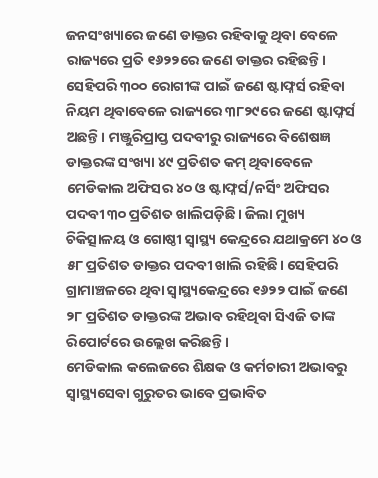ଜନସଂଖ୍ୟାରେ ଜଣେ ଡାକ୍ତର ରହିବାକୁ ଥିବା ବେଳେ ରାଜ୍ୟରେ ପ୍ରତି ୧୬୨୨ରେ ଜଣେ ଡାକ୍ତର ରହିଛନ୍ତି। ସେହିପରି ୩୦୦ ରୋଗୀଙ୍କ ପାଇଁ ଜଣେ ଷ୍ଟାଫ୍ନର୍ସ ରହିବା ନିୟମ ଥିବାବେଳେ ରାଜ୍ୟରେ ୩୮୨୯ରେ ଜଣେ ଷ୍ଟାଫ୍ନର୍ସ ଅଛନ୍ତି। ମଞ୍ଜୁରିପ୍ରାପ୍ତ ପଦବୀରୁ ରାଜ୍ୟରେ ବିଶେଷଜ୍ଞ ଡାକ୍ତରଙ୍କ ସଂଖ୍ୟା ୪୯ ପ୍ରତିଶତ କମ୍ ଥିବାବେଳେ ମେଡିକାଲ ଅଫିସର ୪୦ ଓ ଷ୍ଟାଫ୍ନର୍ସ/ନର୍ସିଂ ଅଫିସର ପଦବୀ ୩୦ ପ୍ରତିଶତ ଖାଲିପଡ଼ିଛି। ଜିଲା ମୁଖ୍ୟ ଚିକିତ୍ସାଳୟ ଓ ଗୋଷ୍ଠୀ ସ୍ବାସ୍ଥ୍ୟ କେନ୍ଦ୍ରରେ ଯଥାକ୍ରମେ ୪୦ ଓ ୫୮ ପ୍ରତିଶତ ଡାକ୍ତର ପଦବୀ ଖାଲି ରହିଛି। ସେହିପରି ଗ୍ରାମାଞ୍ଚଳରେ ଥିବା ସ୍ବାସ୍ଥ୍ୟକେନ୍ଦ୍ରରେ ୧୬୨୨ ପାଇଁ ଜଣେ ୨୮ ପ୍ରତିଶତ ଡାକ୍ତରଙ୍କ ଅଭାବ ରହିଥିବା ସିଏଜି ତାଙ୍କ ରିପୋର୍ଟରେ ଉଲ୍ଲେଖ କରିଛନ୍ତି।
ମେଡିକାଲ କଲେଜରେ ଶିକ୍ଷକ ଓ କର୍ମଚାରୀ ଅଭାବରୁ ସ୍ବାସ୍ଥ୍ୟସେବା ଗୁରୁତର ଭାବେ ପ୍ରଭାବିତ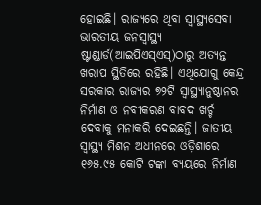ହୋଇଛି। ରାଜ୍ୟରେ ଥିବା ସ୍ବାସ୍ଥ୍ୟସେବା ଭାରତୀୟ ଜନସ୍ବାସ୍ଥ୍ୟ ଷ୍ଟାଣ୍ଡାର୍ଡ(ଆଇପିଏସ୍ଏସ୍)ଠାରୁ ଅତ୍ୟନ୍ତ ଖରାପ ସ୍ଥିତିରେ ରହିଛି। ଏଥିଯୋଗୁ କେନ୍ଦ୍ର ସରକାର ରାଜ୍ୟର ୭୨ଟି ସ୍ବାସ୍ଥ୍ୟାନୁଷ୍ଠାନର ନିର୍ମାଣ ଓ ନବୀକରଣ ବାବଦ ଖର୍ଚ୍ଚ ଦେବାକୁ ମନାକରି ଦେଇଛନ୍ତି। ଜାତୀୟ ସ୍ବାସ୍ଥ୍ୟ ମିଶନ ଅଧୀନରେ ଓଡ଼ିଶାରେ ୧୬୫.୯୫ କୋଟି ଟଙ୍କା ବ୍ୟୟରେ ନିର୍ମାଣ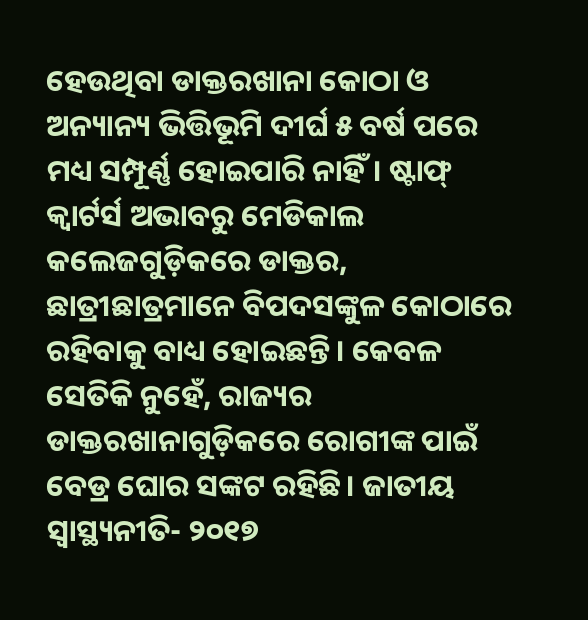ହେଉଥିବା ଡାକ୍ତରଖାନା କୋଠା ଓ ଅନ୍ୟାନ୍ୟ ଭିତ୍ତିଭୂମି ଦୀର୍ଘ ୫ ବର୍ଷ ପରେ ମଧ୍ୟ ସମ୍ପୂର୍ଣ୍ଣ ହୋଇପାରି ନାହିଁ। ଷ୍ଟାଫ୍ କ୍ୱାର୍ଟର୍ସ ଅଭାବରୁ ମେଡିକାଲ କଲେଜଗୁଡ଼ିକରେ ଡାକ୍ତର, ଛାତ୍ରୀଛାତ୍ରମାନେ ବିପଦସଙ୍କୁଳ କୋଠାରେ ରହିବାକୁ ବାଧ୍ୟ ହୋଇଛନ୍ତି। କେବଳ ସେତିକି ନୁହେଁ, ରାଜ୍ୟର ଡାକ୍ତରଖାନାଗୁଡ଼ିକରେ ରୋଗୀଙ୍କ ପାଇଁ ବେଡ୍ର ଘୋର ସଙ୍କଟ ରହିଛି। ଜାତୀୟ ସ୍ବାସ୍ଥ୍ୟନୀତି- ୨୦୧୭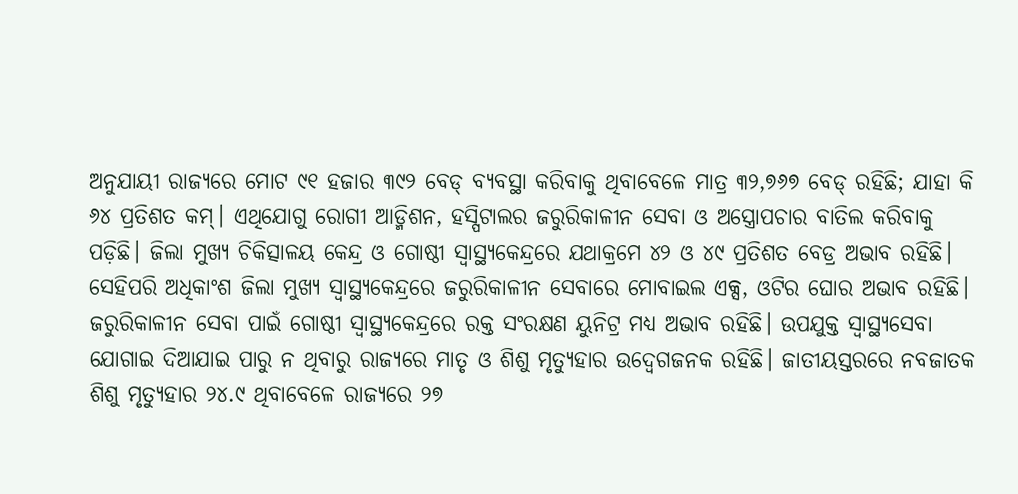ଅନୁଯାୟୀ ରାଜ୍ୟରେ ମୋଟ ୯୧ ହଜାର ୩୯୨ ବେଡ୍ ବ୍ୟବସ୍ଥା କରିବାକୁ ଥିବାବେଳେ ମାତ୍ର ୩୨,୭୬୭ ବେଡ୍ ରହିଛି; ଯାହା କି ୬୪ ପ୍ରତିଶତ କମ୍। ଏଥିଯୋଗୁ ରୋଗୀ ଆଡ୍ମିଶନ, ହସ୍ପିଟାଲର ଜରୁରିକାଳୀନ ସେବା ଓ ଅସ୍ତ୍ରୋପଚାର ବାତିଲ କରିବାକୁ ପଡ଼ିଛି। ଜିଲା ମୁଖ୍ୟ ଚିକିତ୍ସାଳୟ କେନ୍ଦ୍ର ଓ ଗୋଷ୍ଠୀ ସ୍ବାସ୍ଥ୍ୟକେନ୍ଦ୍ରରେ ଯଥାକ୍ରମେ ୪୨ ଓ ୪୯ ପ୍ରତିଶତ ବେଡ୍ର ଅଭାବ ରହିଛି। ସେହିପରି ଅଧିକାଂଶ ଜିଲା ମୁଖ୍ୟ ସ୍ବାସ୍ଥ୍ୟକେନ୍ଦ୍ରରେ ଜରୁରିକାଳୀନ ସେବାରେ ମୋବାଇଲ ଏକ୍ସ, ଓଟିର ଘୋର ଅଭାବ ରହିଛି।
ଜରୁରିକାଳୀନ ସେବା ପାଇଁ ଗୋଷ୍ଠୀ ସ୍ବାସ୍ଥ୍ୟକେନ୍ଦ୍ରରେ ରକ୍ତ ସଂରକ୍ଷଣ ୟୁନିଟ୍ର ମଧ୍ୟ ଅଭାବ ରହିଛି। ଉପଯୁକ୍ତ ସ୍ବାସ୍ଥ୍ୟସେବା ଯୋଗାଇ ଦିଆଯାଇ ପାରୁ ନ ଥିବାରୁ ରାଜ୍ୟରେ ମାତୃ ଓ ଶିଶୁ ମୃତ୍ୟୁହାର ଉଦ୍ବେଗଜନକ ରହିଛି। ଜାତୀୟସ୍ତରରେ ନବଜାତକ ଶିଶୁ ମୃତ୍ୟୁହାର ୨୪.୯ ଥିବାବେଳେ ରାଜ୍ୟରେ ୨୭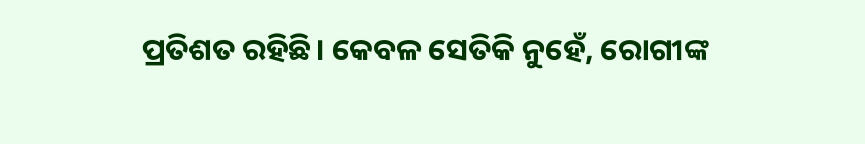ପ୍ରତିଶତ ରହିଛି। କେବଳ ସେତିକି ନୁହେଁ, ରୋଗୀଙ୍କ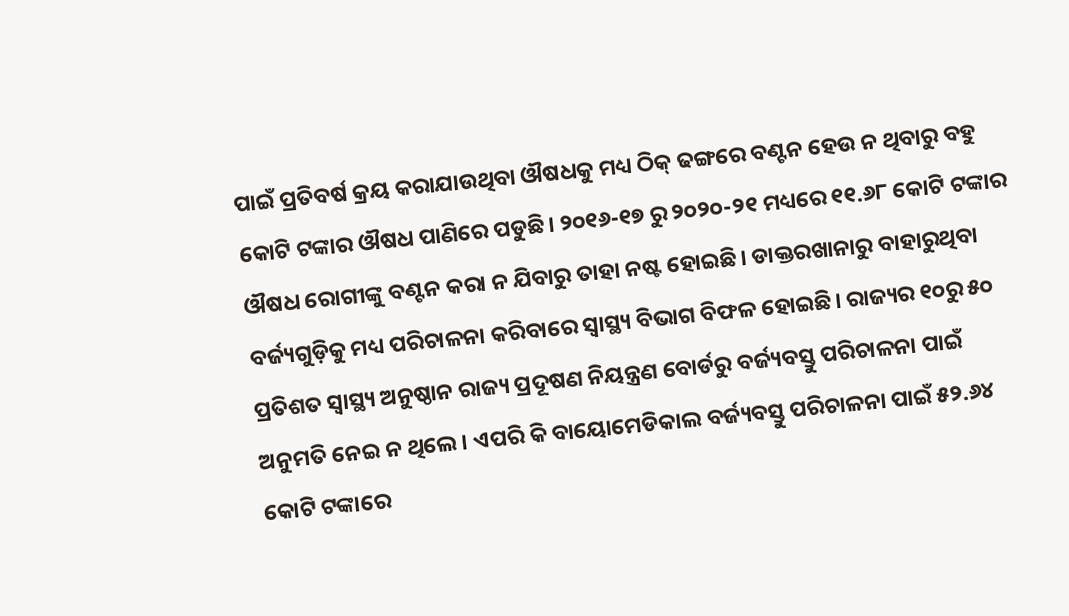ପାଇଁ ପ୍ରତିବର୍ଷ କ୍ରୟ କରାଯାଉଥିବା ଔଷଧକୁ ମଧ୍ୟ ଠିକ୍ ଢଙ୍ଗରେ ବଣ୍ଟନ ହେଉ ନ ଥିବାରୁ ବହୁ କୋଟି ଟଙ୍କାର ଔଷଧ ପାଣିରେ ପଡୁଛି। ୨୦୧୬-୧୭ ରୁ ୨୦୨୦-୨୧ ମଧ୍ୟରେ ୧୧.୬୮ କୋଟି ଟଙ୍କାର ଔଷଧ ରୋଗୀଙ୍କୁ ବଣ୍ଟନ କରା ନ ଯିବାରୁ ତାହା ନଷ୍ଟ ହୋଇଛି। ଡାକ୍ତରଖାନାରୁ ବାହାରୁଥିବା ବର୍ଜ୍ୟଗୁଡ଼ିକୁ ମଧ୍ୟ ପରିଚାଳନା କରିବାରେ ସ୍ବାସ୍ଥ୍ୟ ବିଭାଗ ବିଫଳ ହୋଇଛି। ରାଜ୍ୟର ୧୦ରୁ ୫୦ ପ୍ରତିଶତ ସ୍ବାସ୍ଥ୍ୟ ଅନୁଷ୍ଠାନ ରାଜ୍ୟ ପ୍ରଦୂଷଣ ନିୟନ୍ତ୍ରଣ ବୋର୍ଡରୁ ବର୍ଜ୍ୟବସ୍ତୁ ପରିଚାଳନା ପାଇଁ ଅନୁମତି ନେଇ ନ ଥିଲେ। ଏପରି କି ବାୟୋମେଡିକାଲ ବର୍ଜ୍ୟବସ୍ତୁ ପରିଚାଳନା ପାଇଁ ୫୨.୬୪ କୋଟି ଟଙ୍କାରେ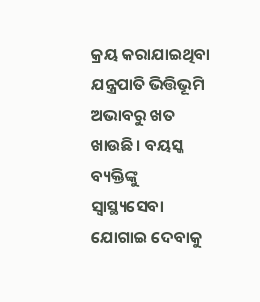କ୍ରୟ କରାଯାଇଥିବା ଯନ୍ତ୍ରପାତି ଭିତ୍ତିଭୂମି ଅଭାବରୁ ଖତ ଖାଉଛି। ବୟସ୍କ ବ୍ୟକ୍ତିଙ୍କୁ ସ୍ବାସ୍ଥ୍ୟସେବା ଯୋଗାଇ ଦେବାକୁ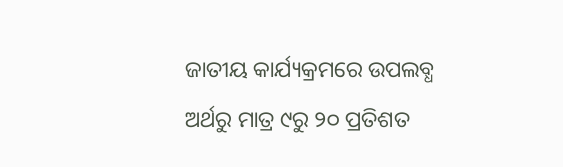ଜାତୀୟ କାର୍ଯ୍ୟକ୍ରମରେ ଉପଲବ୍ଧ ଅର୍ଥରୁ ମାତ୍ର ୯ରୁ ୨୦ ପ୍ରତିଶତ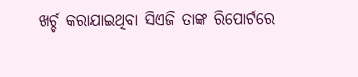ଖର୍ଚ୍ଚ କରାଯାଇଥିବା ସିଏଜି ତାଙ୍କ ରିପୋର୍ଟରେ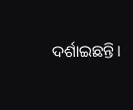ଦର୍ଶାଇଛନ୍ତି।